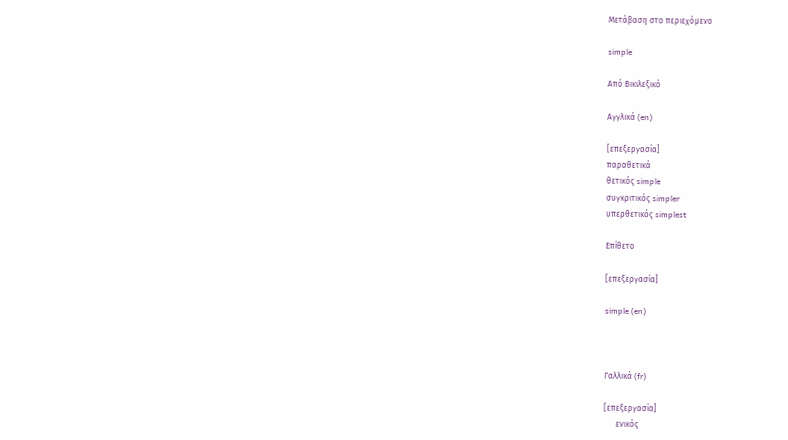Μετάβαση στο περιεχόμενο

simple

Από Βικιλεξικό

Αγγλικά (en)

[επεξεργασία]
παραθετικά
θετικός simple
συγκριτικός simpler
υπερθετικός simplest

Επίθετο

[επεξεργασία]

simple (en)



Γαλλικά (fr)

[επεξεργασία]
      ενικός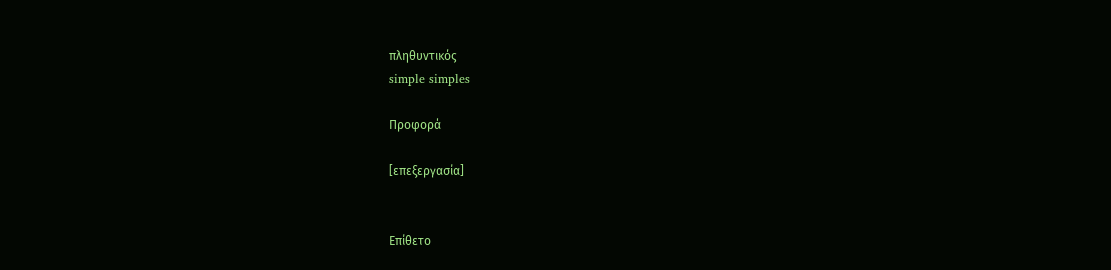πληθυντικός
simple simples

Προφορά

[επεξεργασία]


Επίθετο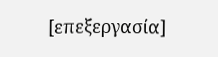[επεξεργασία]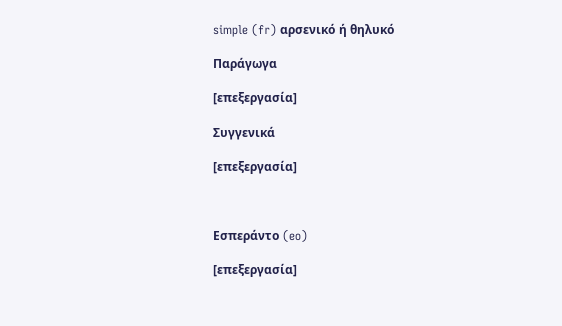simple (fr) αρσενικό ή θηλυκό

Παράγωγα

[επεξεργασία]

Συγγενικά

[επεξεργασία]



Εσπεράντο (eo)

[επεξεργασία]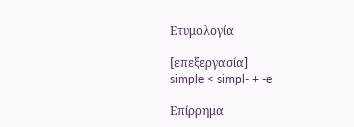Ετυμολογία

[επεξεργασία]
simple < simpl- + -e

Επίρρημα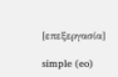[επεξεργασία]

simple (eo)